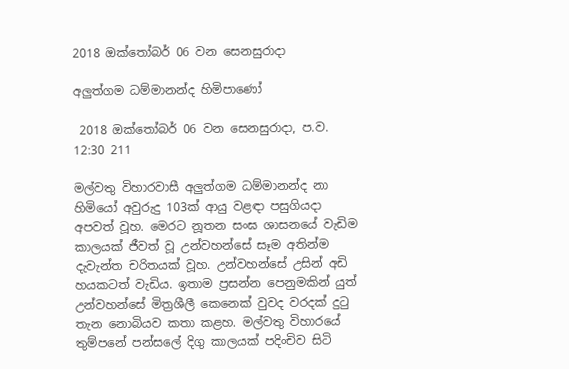2018 ඔක්තෝබර් 06 වන සෙනසුරාදා

අලුත්ගම ධම්මානන්ද හිමිපාණෝ

 2018 ඔක්තෝබර් 06 වන සෙනසුරාදා, ප.ව. 12:30 211

මල්වතු විහාරවාසී අලුත්ගම ධම්මානන්ද නා හිමියෝ අවුරුදු 103ක් ආයු වළඳා පසුගියදා අපවත් වූහ. මෙරට නූතන සංඝ ශාසනයේ වැඩිම කාලයක් ජීවත් වූ උන්වහන්සේ සෑම අතින්ම දැවැන්ත චරිතයක් වූහ. උන්වහන්සේ උසින් අඩි හයකටත් වැඩිය. ඉතාම ප්‍රසන්න පෙනුමකින් යුත් උන්වහන්සේ මිත්‍රශීලී කෙනෙක් වුවද වරදක් දුටු තැන නොබියව කතා කළහ. මල්වතු විහාරයේ තුම්පනේ පන්සලේ දිගු කාලයක් පදිංචිව සිටි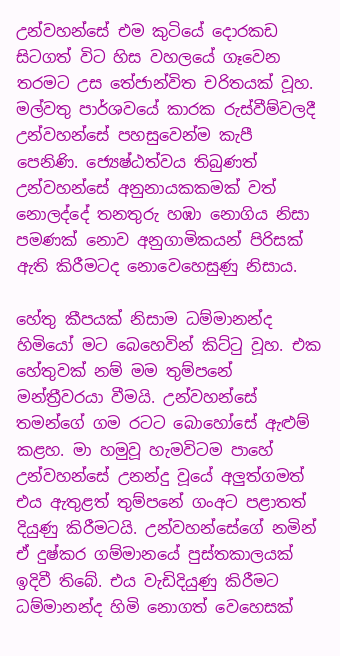උන්වහන්සේ එම කුටියේ දොරකඩ සිටගත් විට හිස වහලයේ ගෑවෙන තරමට උස තේජාන්විත චරිතයක් වූහ. මල්වතු පාර්ශවයේ කාරක රුස්වීම්වලදී උන්වහන්සේ පහසුවෙන්ම කැපී පෙනිණි. ජ්‍යෙෂ්ඨත්වය තිබුණත් උන්වහන්සේ අනුනායකකමක් වත් නොලද්දේ තනතුරු හඹා නොගිය නිසා පමණක් නොව අනුගාමිකයන් පිරිසක් ඇති කිරීමටද නොවෙහෙසුණු නිසාය.

හේතු කීපයක් නිසාම ධම්මානන්ද හිමියෝ මට බෙහෙවින් කිට්ටු වූහ. එක හේතුවක් නම් මම තුම්පනේ මන්ත්‍රීවරයා වීමයි. උන්වහන්සේ තමන්ගේ ගම රටට බොහෝසේ ඇළුම් කළහ. මා හමුවූ හැමවිටම පාහේ උන්වහන්සේ උනන්දු වූයේ අලුත්ගමත් එය ඇතුළත් තුම්පනේ ගංඅට පළාතත් දියුණු කිරීමටයි. උන්වහන්සේගේ නමින් ඒ දුෂ්කර ගම්මානයේ පුස්තකාලයක් ඉදිවී තිබේ. එය වැඩිදියුණු කිරීමට ධම්මානන්ද හිමි නොගත් වෙහෙසක්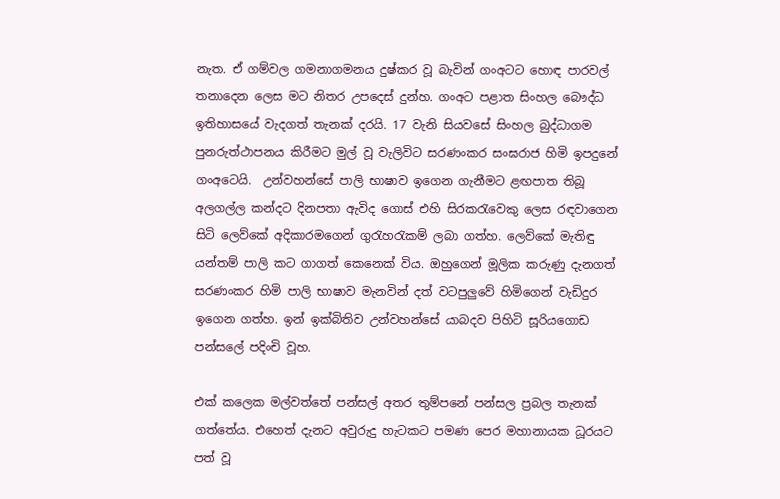නැත. ඒ ගම්වල ගමනාගමනය දුෂ්කර වූ බැවින් ගංඅටට හොඳ පාරවල් තනාදෙන ලෙස මට නිතර උපදෙස් දුන්හ. ගංඅට පළාත සිංහල බෞද්ධ ඉතිහාසයේ වැදගත් තැනක් දරයි. 17 වැනි සියවසේ සිංහල බුද්ධාගම පුනරුත්ථාපනය කිරීමට මුල් වූ වැලිවිට සරණංකර සංඝරාජ හිමි ඉපදුනේ ගංඅටෙයි.  උන්වහන්සේ පාලි භාෂාව ඉගෙන ගැනීමට ළඟපාත තිබූ අලගල්ල කන්දට දිනපතා ඇවිද ගොස් එහි සිරකරැවෙකු ලෙස රඳවාගෙන සිටි ලෙව්කේ අදිකාරමගෙන් ගුරැහරැකම් ලබා ගත්හ. ලෙව්කේ මැතිඳු යන්තම් පාලි කට ගාගත් කෙනෙක් විය. ඔහුගෙන් මූලික කරුණු දැනගත් සරණංකර හිමි පාලි භාෂාව මැනවින් දත් වටපුලුවේ හිමිගෙන් වැඩිදුර ඉගෙන ගත්හ. ඉන් ඉක්බිතිව උන්වහන්සේ යාබදව පිහිටි සූරියගොඩ පන්සලේ පදිංචි වූහ.

එක් කලෙක මල්වත්තේ පන්සල් අතර තුම්පනේ පන්සල ප්‍රබල තැනක් ගත්තේය. එහෙත් දැනට අවුරුදු හැටකට පමණ පෙර මහානායක ධූරයට පත් වූ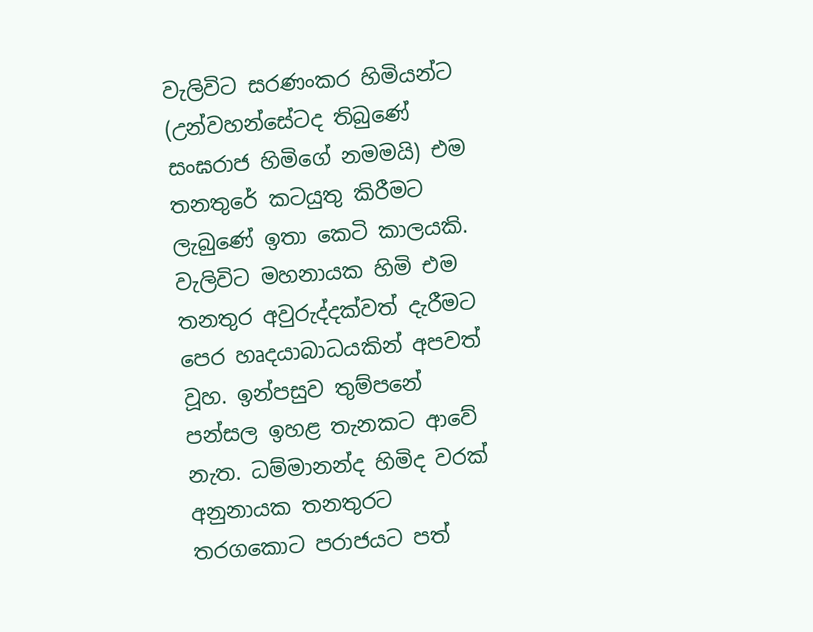වැලිවිට සරණංකර හිමියන්ට (උන්වහන්සේටද තිබුණේ සංඝරාජ හිමිගේ නමමයි) එම තනතුරේ කටයුතු කිරීමට ලැබුණේ ඉතා කෙටි කාලයකි. වැලිවිට මහනායක හිමි එම තනතුර අවුරුද්දක්වත් දැරීමට පෙර හෘදයාබාධයකින් අපවත් වූහ. ඉන්පසුව තුම්පනේ පන්සල ඉහළ තැනකට ආවේ නැත. ධම්මානන්ද හිමිද වරක් අනුනායක තනතුරට තරගකොට පරාජයට පත්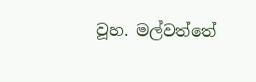වූහ. මල්වත්තේ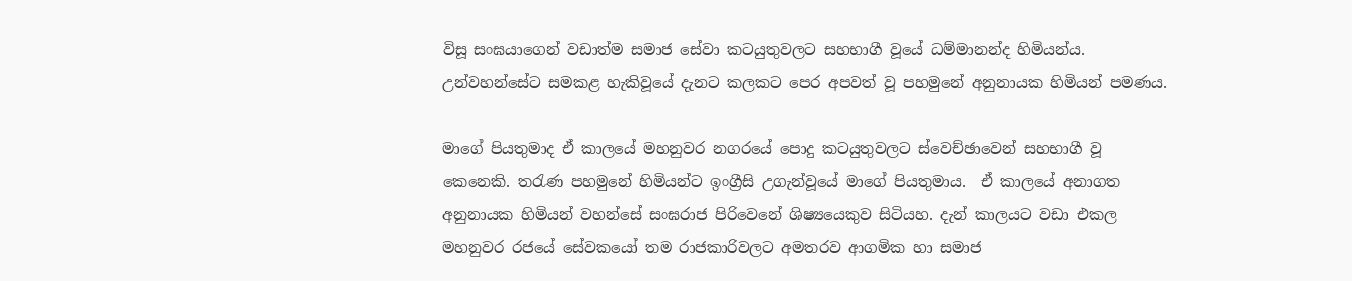විසූ සංඝයාගෙන් වඩාත්ම සමාජ සේවා කටයුතුවලට සහභාගී වූයේ ධම්මානන්ද හිමියන්ය. උන්වහන්සේට සමකළ හැකිවූයේ දැනට කලකට පෙර අපවත් වූ පහමුනේ අනුනායක හිමියන් පමණය.

මාගේ පියතුමාද ඒ කාලයේ මහනුවර නගරයේ පොදු කටයුතුවලට ස්වෙච්ඡාවෙන් සහභාගී වූ කෙනෙකි. තරැණ පහමුනේ හිමියන්ට ඉංග්‍රීසි උගැන්වූයේ මාගේ පියතුමාය.  ඒ කාලයේ අනාගත අනුනායක හිමියන් වහන්සේ සංඝරාජ පිරිවෙනේ ශිෂ්‍යයෙකුව සිටියහ. දැන් කාලයට වඩා එකල මහනුවර රජයේ සේවකයෝ තම රාජකාරිවලට අමතරව ආගමික හා සමාජ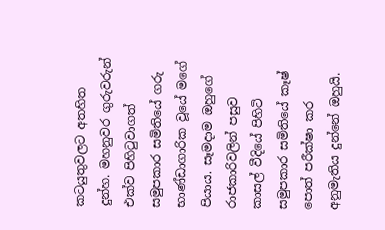කටයුතුවලට අතහිත දුන්හ. මහනුවර ගුරුවරුන් එක්ව පිහිටුවාගත් සමුපකාර සමිතියේ ගරු භාණ්ඩාගාරික වූයේ මගේ පියාය. සෑමදාම ඔහුගේ රාජකාරිවලින් පසුව කාසල් වීදියේ පිහිටි සමුපකාර සමිතියේ කෑෂ් පොත් පරීක්ෂා කර අනුමැතිය දුන්නේ ඔහුයි.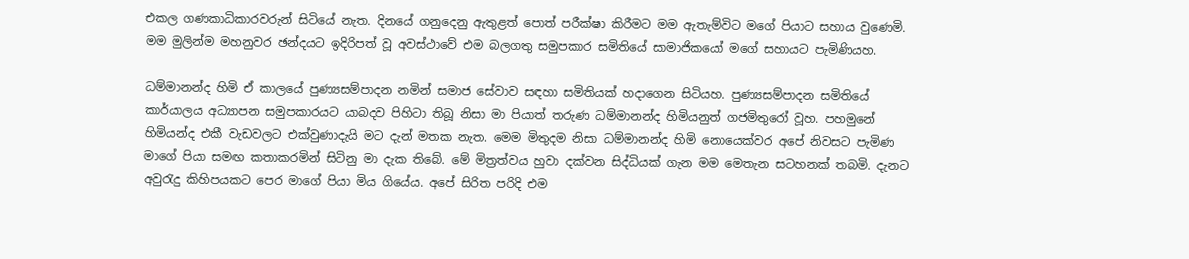එකල ගණකාධිකාරවරුන් සිටියේ නැත. දිනයේ ගනුදෙනු ඇතුළත් පොත් පරීක්ෂා කිරීමට මම ඇතැම්විට මගේ පියාට සහාය වුණෙමි. මම මුලින්ම මහනුවර ඡන්දයට ඉදිරිපත් වූ අවස්ථාවේ එම බලගතු සමුපකාර සමිතියේ සාමාජිකයෝ මගේ සහායට පැමිණියහ.

ධම්මානන්ද හිමි ඒ කාලයේ පුණ්‍යසම්පාදන නමින් සමාජ සේවාව සඳහා සමිතියක් හදාගෙන සිටියහ. පුණ්‍යසම්පාදන සමිතියේ කාර්යාලය අධ්‍යාපන සමුපකාරයට යාබදව පිහිටා තිබූ නිසා මා පියාත් තරුණ ධම්මානන්ද හිමියනුත් ගජමිතුරෝ වූහ. පහමුනේ හිමියන්ද එකී වැඩවලට එක්වුණාදැයි මට දැන් මතක නැත. මෙම මිතුදම නිසා ධම්මානන්ද හිමි නොයෙක්වර අපේ නිවසට පැමිණ මාගේ පියා සමඟ කතාකරමින් සිටිනු මා දැක තිබේ. මේ මිත්‍රත්වය හුවා දක්වන සිද්ධියක් ගැන මම මෙතැන සටහනක් තබමි. දැනට අවුරැදු කිහිපයකට පෙර මාගේ පියා මිය ගියේය. අපේ සිරිත පරිදි එම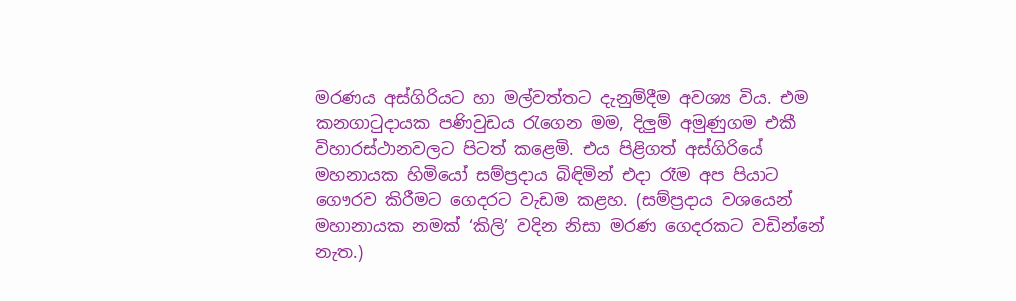මරණය අස්ගිරියට හා මල්වත්තට දැනුම්දීම අවශ්‍ය විය. එම කනගාටුදායක පණිවුඩය රැගෙන මම, දිලුම් අමුණුගම එකී විහාරස්ථානවලට පිටත් කළෙමි. එය පිළිගත් අස්ගිරියේ මහනායක හිමියෝ සම්ප්‍රදාය බිඳිමින් එදා රෑම අප පියාට ගෞරව කිරීමට ගෙදරට වැඩම කළහ. (සම්ප්‍රදාය වශයෙන් මහානායක නමක් ‘කිලි’ වදින නිසා මරණ ගෙදරකට වඩින්නේ නැත.)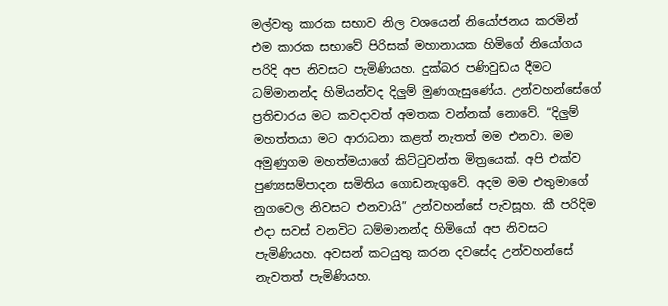මල්වතු කාරක සභාව නිල වශයෙන් නියෝජනය කරමින් එම කාරක සභාවේ පිරිසක් මහානායක හිමිගේ නියෝගය පරිදි අප නිවසට පැමිණියහ. දුක්බර පණිවුඩය දීමට ධම්මානන්ද හිමියන්වද දිලුම් මුණගැසුණේය. උන්වහන්සේගේ ප්‍රතිචාරය මට කවදාවත් අමතක වන්නක් නොවේ. “දිලුම් මහත්තයා මට ආරාධනා කළත් නැතත් මම එනවා. මම අමුණුගම මහත්මයාගේ කිට්ටුවන්ත මිත්‍රයෙක්. අපි එක්ව පුණ්‍යසම්පාදන සමිතිය ගොඩනැගුවේ. අදම මම එතුමාගේ නුගවෙල නිවසට එනවායි” උන්වහන්සේ පැවසූහ. කී පරිදිම එදා සවස් වනවිට ධම්මානන්ද හිමියෝ අප නිවසට පැමිණියහ. අවසන් කටයුතු කරන දවසේද උන්වහන්සේ නැවතත් පැමිණියහ.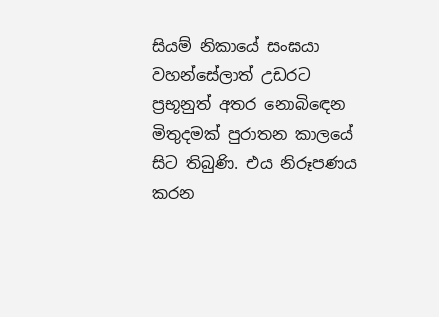සියම් නිකායේ සංඝයා වහන්සේලාත් උඩරට ප්‍රභූනුත් අතර නොබිඳෙන මිතුදමක් පුරාතන කාලයේ සිට තිබුණි. එය නිරූපණය කරන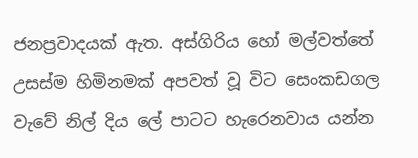ජනප්‍රවාදයක් ඇත. අස්ගිරිය හෝ මල්වත්තේ උසස්ම හිමිනමක් අපවත් වූ විට සෙංකඩගල වැවේ නිල් දිය ලේ පාටට හැරෙනවාය යන්න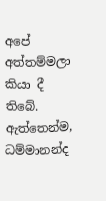අපේ අත්තම්මලා කියා දී තිබේ. ඇත්තෙන්ම, ධම්මානන්ද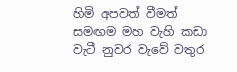හිමි අපවත් වීමත් සමඟම මහ වැහි කඩා වැටී නුවර වැවේ වතුර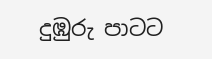දුඹුරු පාටට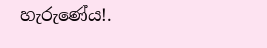හැරුණේය!.